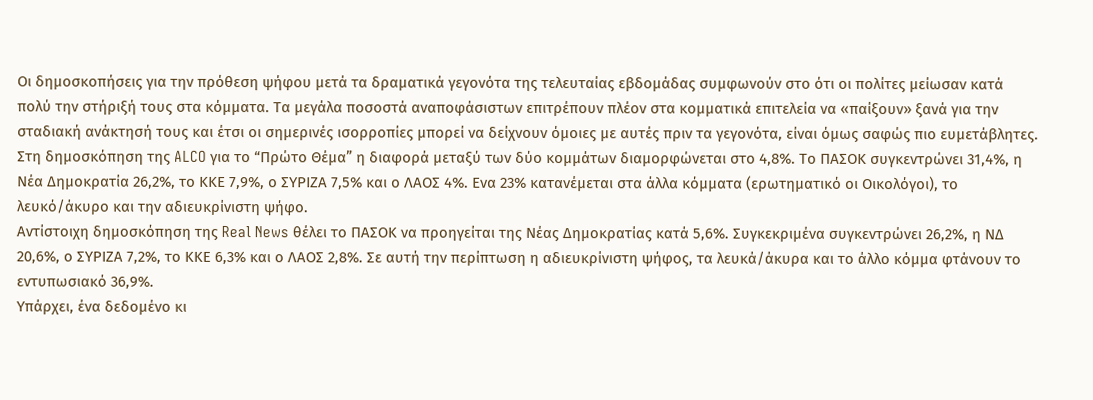Οι δημοσκοπήσεις για την πρόθεση ψήφου μετά τα δραματικά γεγονότα της τελευταίας εβδομάδας συμφωνούν στο ότι οι πολίτες μείωσαν κατά πολύ την στήριξή τους στα κόμματα. Τα μεγάλα ποσοστά αναποφάσιστων επιτρέπουν πλέον στα κομματικά επιτελεία να «παίξουν» ξανά για την σταδιακή ανάκτησή τους και έτσι οι σημερινές ισορροπίες μπορεί να δείχνουν όμοιες με αυτές πριν τα γεγονότα, είναι όμως σαφώς πιο ευμετάβλητες.
Στη δημοσκόπηση της ALCO για το “Πρώτο Θέμα” η διαφορά μεταξύ των δύο κομμάτων διαμορφώνεται στο 4,8%. Το ΠΑΣΟΚ συγκεντρώνει 31,4%, η Νέα Δημοκρατία 26,2%, το ΚΚΕ 7,9%, ο ΣΥΡΙΖΑ 7,5% και ο ΛΑΟΣ 4%. Ενα 23% κατανέμεται στα άλλα κόμματα (ερωτηματικό οι Οικολόγοι), το λευκό/άκυρο και την αδιευκρίνιστη ψήφο.
Αντίστοιχη δημοσκόπηση της Real News θέλει το ΠΑΣΟΚ να προηγείται της Νέας Δημοκρατίας κατά 5,6%. Συγκεκριμένα συγκεντρώνει 26,2%, η ΝΔ 20,6%, ο ΣΥΡΙΖΑ 7,2%, το ΚΚΕ 6,3% και ο ΛΑΟΣ 2,8%. Σε αυτή την περίπτωση η αδιευκρίνιστη ψήφος, τα λευκά/άκυρα και το άλλο κόμμα φτάνουν το εντυπωσιακό 36,9%.
Υπάρχει, ένα δεδομένο κι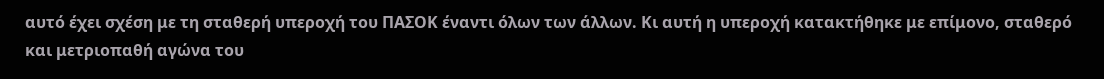αυτό έχει σχέση με τη σταθερή υπεροχή του ΠΑΣΟΚ έναντι όλων των άλλων. Κι αυτή η υπεροχή κατακτήθηκε με επίμονο, σταθερό και μετριοπαθή αγώνα του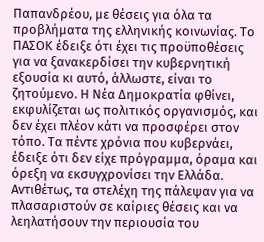Παπανδρέου, με θέσεις για όλα τα προβλήματα της ελληνικής κοινωνίας. Το ΠΑΣΟΚ έδειξε ότι έχει τις προϋποθέσεις για να ξανακερδίσει την κυβερνητική εξουσία κι αυτό, άλλωστε, είναι το ζητούμενο. Η Νέα Δημοκρατία φθίνει, εκφυλίζεται ως πολιτικός οργανισμός, και δεν έχει πλέον κάτι να προσφέρει στον τόπο. Τα πέντε χρόνια που κυβερνάει, έδειξε ότι δεν είχε πρόγραμμα, όραμα και όρεξη να εκσυγχρονίσει την Ελλάδα. Αντιθέτως, τα στελέχη της πάλεψαν για να πλασαριστούν σε καίριες θέσεις και να λεηλατήσουν την περιουσία του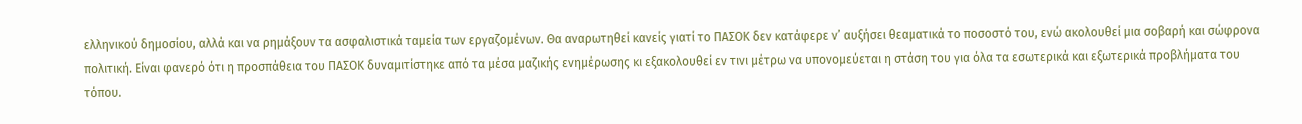ελληνικού δημοσίου, αλλά και να ρημάξουν τα ασφαλιστικά ταμεία των εργαζομένων. Θα αναρωτηθεί κανείς γιατί το ΠΑΣΟΚ δεν κατάφερε ν’ αυξήσει θεαματικά το ποσοστό του, ενώ ακολουθεί μια σοβαρή και σώφρονα πολιτική. Είναι φανερό ότι η προσπάθεια του ΠΑΣΟΚ δυναμιτίστηκε από τα μέσα μαζικής ενημέρωσης κι εξακολουθεί εν τινι μέτρω να υπονομεύεται η στάση του για όλα τα εσωτερικά και εξωτερικά προβλήματα του τόπου.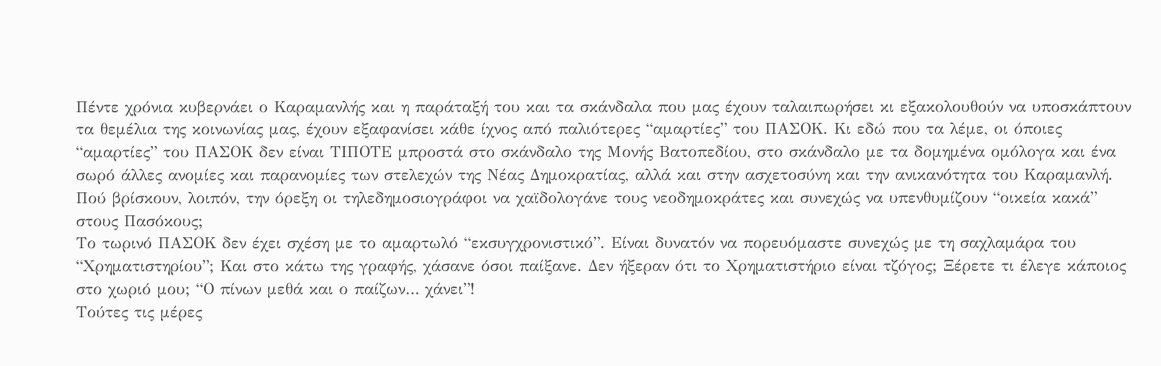Πέντε χρόνια κυβερνάει ο Καραμανλής και η παράταξή του και τα σκάνδαλα που μας έχουν ταλαιπωρήσει κι εξακολουθούν να υποσκάπτουν τα θεμέλια της κοινωνίας μας, έχουν εξαφανίσει κάθε ίχνος από παλιότερες “αμαρτίες” του ΠΑΣΟΚ. Κι εδώ που τα λέμε, οι όποιες “αμαρτίες” του ΠΑΣΟΚ δεν είναι ΤΙΠΟΤΕ μπροστά στο σκάνδαλο της Μονής Βατοπεδίου, στο σκάνδαλο με τα δομημένα ομόλογα και ένα σωρό άλλες ανομίες και παρανομίες των στελεχών της Νέας Δημοκρατίας, αλλά και στην ασχετοσύνη και την ανικανότητα του Καραμανλή. Πού βρίσκουν, λοιπόν, την όρεξη οι τηλεδημοσιογράφοι να χαϊδολογάνε τους νεοδημοκράτες και συνεχώς να υπενθυμίζουν “οικεία κακά” στους Πασόκους;
Το τωρινό ΠΑΣΟΚ δεν έχει σχέση με το αμαρτωλό “εκσυγχρονιστικό”. Είναι δυνατόν να πορευόμαστε συνεχώς με τη σαχλαμάρα του “Χρηματιστηρίου”; Και στο κάτω της γραφής, χάσανε όσοι παίξανε. Δεν ήξεραν ότι το Χρηματιστήριο είναι τζόγος; Ξέρετε τι έλεγε κάποιος στο χωριό μου; “Ο πίνων μεθά και ο παίζων… χάνει”!
Τούτες τις μέρες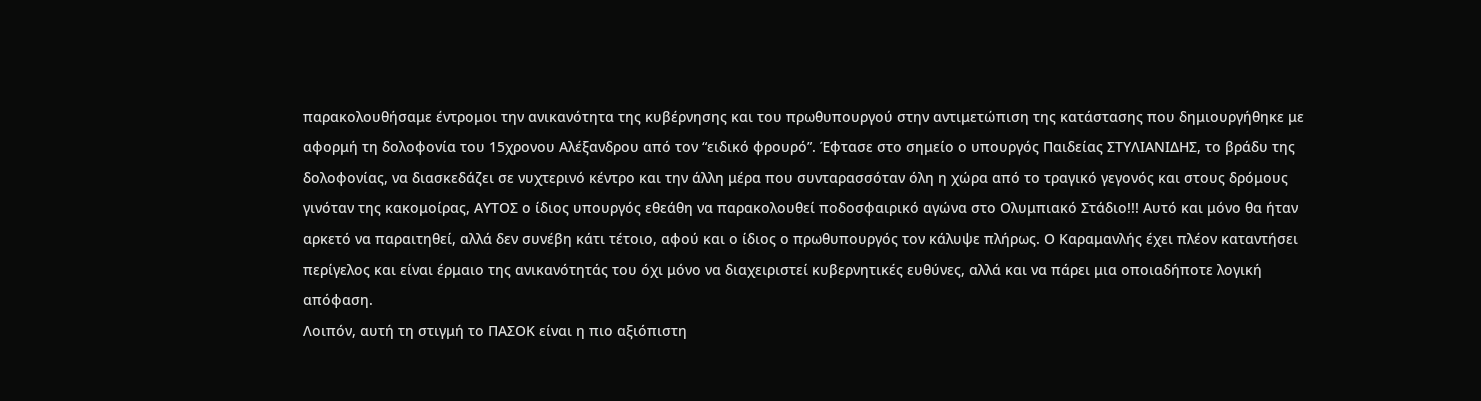παρακολουθήσαμε έντρομοι την ανικανότητα της κυβέρνησης και του πρωθυπουργού στην αντιμετώπιση της κατάστασης που δημιουργήθηκε με αφορμή τη δολοφονία του 15χρονου Αλέξανδρου από τον “ειδικό φρουρό”. Έφτασε στο σημείο ο υπουργός Παιδείας ΣΤΥΛΙΑΝΙΔΗΣ, το βράδυ της δολοφονίας, να διασκεδάζει σε νυχτερινό κέντρο και την άλλη μέρα που συνταρασσόταν όλη η χώρα από το τραγικό γεγονός και στους δρόμους γινόταν της κακομοίρας, ΑΥΤΟΣ ο ίδιος υπουργός εθεάθη να παρακολουθεί ποδοσφαιρικό αγώνα στο Ολυμπιακό Στάδιο!!! Αυτό και μόνο θα ήταν αρκετό να παραιτηθεί, αλλά δεν συνέβη κάτι τέτοιο, αφού και ο ίδιος ο πρωθυπουργός τον κάλυψε πλήρως. Ο Καραμανλής έχει πλέον καταντήσει περίγελος και είναι έρμαιο της ανικανότητάς του όχι μόνο να διαχειριστεί κυβερνητικές ευθύνες, αλλά και να πάρει μια οποιαδήποτε λογική απόφαση.
Λοιπόν, αυτή τη στιγμή το ΠΑΣΟΚ είναι η πιο αξιόπιστη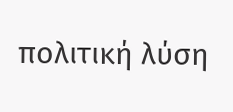πολιτική λύση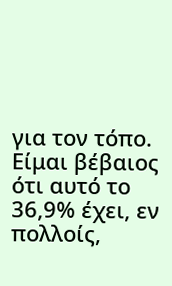για τον τόπο. Είμαι βέβαιος ότι αυτό το 36,9% έχει, εν πολλοίς,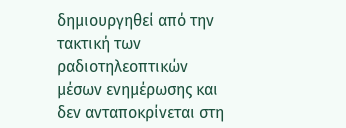δημιουργηθεί από την τακτική των ραδιοτηλεοπτικών μέσων ενημέρωσης και δεν ανταποκρίνεται στη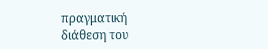πραγματική διάθεση του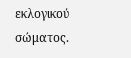εκλογικού σώματος.